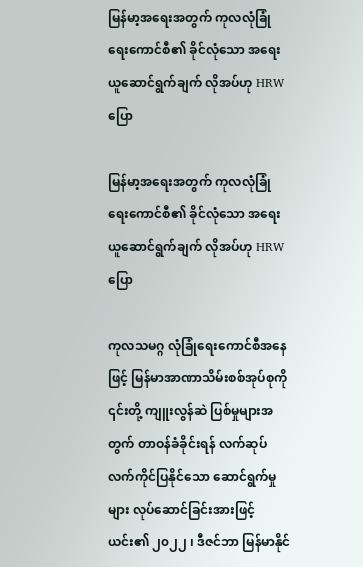မြန်မာ့အရေးအတွက် ကုလလုံခြုံရေးကောင်စီ၏ ခိုင်လုံသော အရေးယူဆောင်ရွက်ချက် လိုအပ်ဟု HRW ပြော

မြန်မာ့အရေးအတွက် ကုလလုံခြုံရေးကောင်စီ၏ ခိုင်လုံသော အရေးယူဆောင်ရွက်ချက် လိုအပ်ဟု HRW ပြော

ကုလသမဂ္ဂ လုံခြုံရေးကောင်စီအနေဖြင့် မြန်မာအာဏာသိမ်းစစ်အုပ်စုကို ၎င်းတို့ ကျူးလွန်ဆဲ ပြစ်မှုများအတွက် တာဝန်ခံခိုင်းရန် လက်ဆုပ် လက်ကိုင်ပြနိုင်သော ဆောင်ရွက်မှုများ လုပ်ဆောင်ခြင်းအားဖြင့် ယင်း၏ ၂၀၂၂ ၊ ဒီဇင်ဘာ မြန်မာနိုင်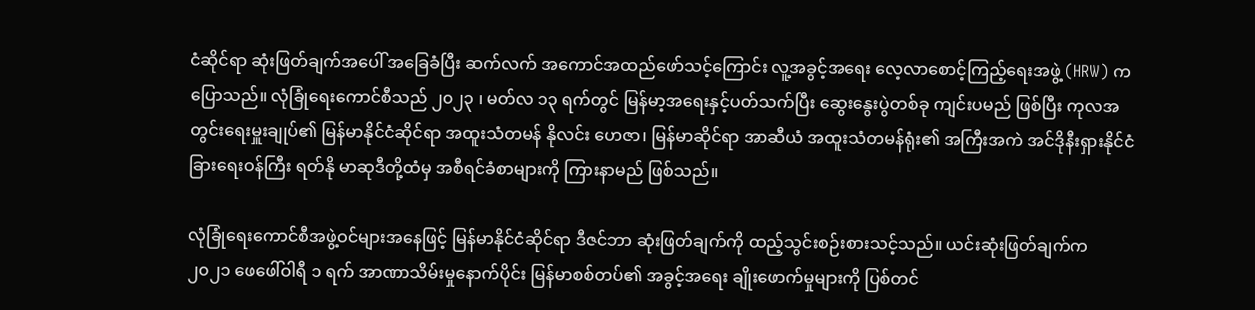ငံဆိုင်ရာ ဆုံးဖြတ်ချက်အပေါ် အခြေခံပြီး ဆက်လက် အကောင်အထည်ဖော်သင့်ကြောင်း လူ့အခွင့်အရေး လေ့လာစောင့်ကြည့်ရေးအဖွဲ့ (HRW) က ပြောသည်။ လုံခြုံရေးကောင်စီသည် ၂၀၂၃ ၊ မတ်လ ၁၃ ရက်တွင် မြန်မာ့အရေးနှင့်ပတ်သက်ပြီး ဆွေးနွေးပွဲတစ်ခု ကျင်းပမည် ဖြစ်ပြီး ကုလအတွင်းရေးမှူးချုပ်၏ မြန်မာနိုင်ငံဆိုင်ရာ အထူးသံတမန် နိုလင်း ဟေဇာ၊ မြန်မာဆိုင်ရာ အာဆီယံ အထူးသံတမန်ရုံး၏ အကြီးအကဲ အင်ဒိုနီးရှားနိုင်ငံခြားရေးဝန်ကြီး ရတ်နို မာဆုဒီတို့ထံမှ အစီရင်ခံစာများကို ကြားနာမည် ဖြစ်သည်။

လုံခြုံရေးကောင်စီအဖွဲ့ဝင်များအနေဖြင့် မြန်မာနိုင်ငံဆိုင်ရာ ဒီဇင်ဘာ ဆုံးဖြတ်ချက်ကို ထည့်သွင်းစဉ်းစားသင့်သည်။ ယင်းဆုံးဖြတ်ချက်က ၂၀၂၁ ဖေဖေါ်ဝါရီ ၁ ရက် အာဏာသိမ်းမှုနောက်ပိုင်း မြန်မာစစ်တပ်၏ အခွင့်အရေး ချိုးဖောက်မှုများကို ပြစ်တင်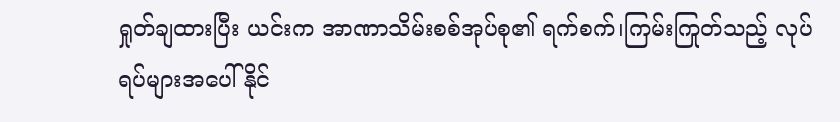ရှုတ်ချထားပြီး ယင်းက အာဏာသိမ်းစစ်အုပ်စု၏ ရက်စက်၊ကြမ်းကြုတ်သည့် လုပ်ရပ်များအပေါ် နိုင်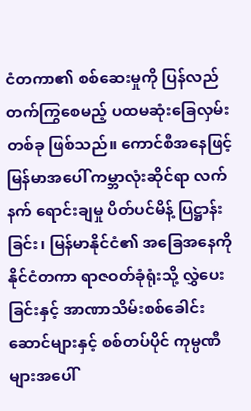ငံတကာ၏ စစ်ဆေးမှုကို ပြန်လည်တက်ကြွစေမည့် ပထမဆုံးခြေလှမ်းတစ်ခု ဖြစ်သည်။ ကောင်စီအနေဖြင့် မြန်မာအပေါ် ကမ္ဘာလုံးဆိုင်ရာ လက်နက် ရောင်းချမှု ပိတ်ပင်မိန့် ပြဋ္ဌာန်းခြင်း၊ မြန်မာနိုင်ငံ၏ အခြေအနေကို နိုင်ငံတကာ ရာဇဝတ်ခုံရုံးသို့ လွှဲပေးခြင်းနှင့် အာဏာသိမ်းစစ်ခေါင်းဆောင်များနှင့် စစ်တပ်ပိုင် ကုမ္ပဏီများအပေါ်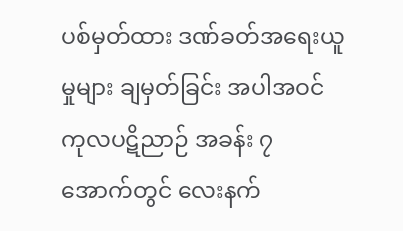ပစ်မှတ်ထား ဒဏ်ခတ်အရေးယူမှုများ ချမှတ်ခြင်း အပါအဝင် ကုလပဋိညာဉ် အခန်း ၇ အောက်တွင် လေးနက်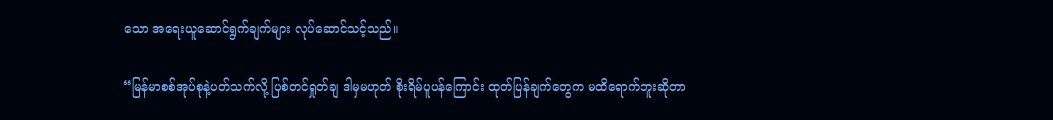သော အရေးယူဆောင်ရွက်ချက်များ လုပ်ဆောင်သင့်သည်။

“မြန်မာစစ်အုပ်စုနဲ့ပတ်သက်လို့ ပြစ်တင်ရှုတ်ချ ဒါမှမဟုတ် စိုးရိမ်ပူပန်ကြောင်း ထုတ်ပြန်ချက်တွေက မထိရောက်ဘူးဆိုတာ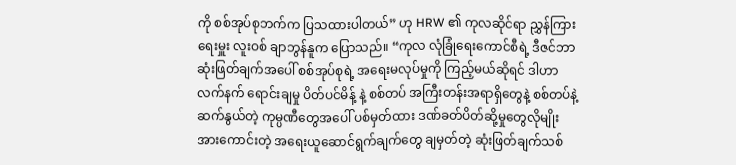ကို စစ်အုပ်စုဘက်က ပြသထားပါတယ်” ဟု HRW ၏ ကုလဆိုင်ရာ ညွှန်ကြားရေးမှူး လူးဝစ် ချာဘွန်နူက ပြောသည်။ “ကုလ လုံခြုံရေးကောင်စီရဲ့ ဒီဇင်ဘာ ဆုံးဖြတ်ချက်အပေါ် စစ်အုပ်စုရဲ့ အရေးမလုပ်မှုကို ကြည့်မယ်ဆိုရင် ဒါဟာ လက်နက် ရောင်းချမှု ပိတ်ပင်မိန့် နဲ့ စစ်တပ် အကြီးတန်းအရာရှိတွေနဲ့ စစ်တပ်နဲ့ ဆက်နွယ်တဲ့ ကုမ္ပဏီတွေအပေါ် ပစ်မှတ်ထား ဒဏ်ခတ်ပိတ်ဆို့မှုတွေလိုမျိုး အားကောင်းတဲ့ အရေးယူဆောင်ရွက်ချက်တွေ ချမှတ်တဲ့ ဆုံးဖြတ်ချက်သစ်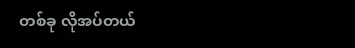တစ်ခု လိုအပ်တယ်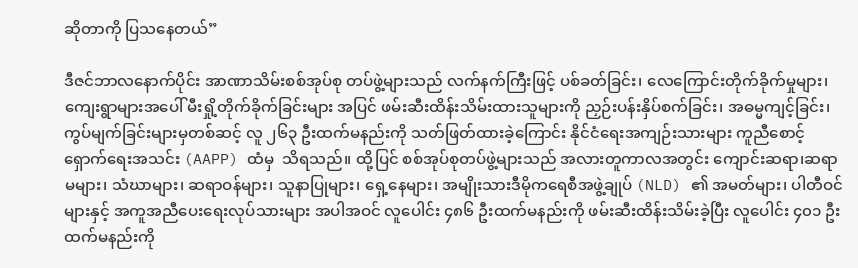ဆိုတာကို ပြသနေတယ်”

ဒီဇင်ဘာလနောက်ပိုင်း အာဏာသိမ်းစစ်အုပ်စု တပ်ဖွဲ့များသည် လက်နက်ကြီးဖြင့် ပစ်ခတ်ခြင်း၊ လေကြောင်းတိုက်ခိုက်မှုများ၊ ကျေးရွာများအပေါ် မီးရှို့တိုက်ခိုက်ခြင်းများ အပြင် ဖမ်းဆီးထိန်းသိမ်းထားသူများကို ညှဉ်းပန်းနှိပ်စက်ခြင်း၊ အဓမ္မကျင့်ခြင်း၊ ကွပ်မျက်ခြင်းများမှတစ်ဆင့် လူ ၂၆၃ ဦးထက်မနည်းကို သတ်ဖြတ်ထားခဲ့ကြောင်း နိုင်ငံရေးအကျဉ်းသားများ ကူညီစောင့်ရှောက်ရေးအသင်း (AAPP) ထံမှ  သိရသည်။ ထို့ပြင် စစ်အုပ်စုတပ်ဖွဲ့များသည် အလားတူကာလအတွင်း ကျောင်းဆရာ၊ဆရာမများ၊ သံဃာများ၊ ဆရာဝန်များ၊ သူနာပြုများ၊ ရှေ့နေများ၊ အမျိုးသားဒီမိုကရေစီအဖွဲ့ချုပ် (NLD) ၏ အမတ်များ၊ ပါတီဝင်များနှင့် အကူအညီပေးရေးလုပ်သားများ အပါအဝင် လူပေါင်း ၄၈၆ ဦးထက်မနည်းကို ဖမ်းဆီးထိန်းသိမ်းခဲ့ပြီး လူပေါင်း ၄၀၁ ဦးထက်မနည်းကို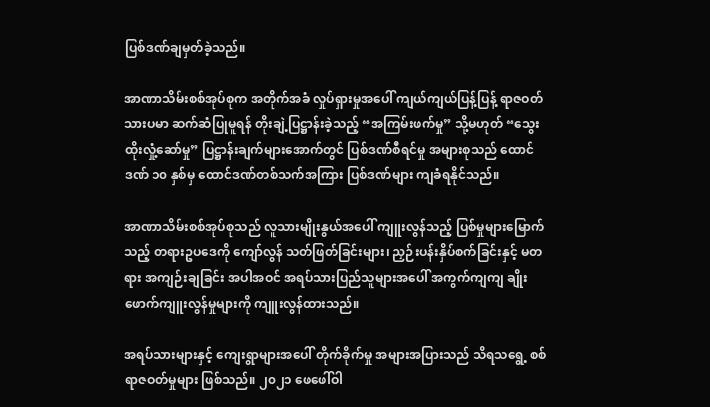ပြစ်ဒဏ်ချမှတ်ခဲ့သည်။

အာဏာသိမ်းစစ်အုပ်စုက အတိုက်အခံ လှုပ်ရှားမှုအပေါ် ကျယ်ကျယ်ပြန့်ပြန့် ရာဇဝတ်သားပမာ ဆက်ဆံပြုမူရန် တိုးချဲ့ပြဋ္ဌာန်းခဲ့သည့် “အကြမ်းဖက်မှု” သို့မဟုတ် “သွေးထိုးလှုံ့ဆော်မှု” ပြဋ္ဌာန်းချက်များအောက်တွင် ပြစ်ဒဏ်စီရင်မှု အများစုသည် ထောင်ဒဏ် ၁၀ နှစ်မှ ထောင်ဒဏ်တစ်သက်အကြား ပြစ်ဒဏ်များ ကျခံရနိုင်သည်။

အာဏာသိမ်းစစ်အုပ်စုသည် လူသားမျိုးနွယ်အပေါ် ကျူးလွန်သည့် ပြစ်မှုများမြောက်သည့် တရားဥပဒေကို ကျော်လွန် သတ်ဖြတ်ခြင်းများ၊ ညှဉ်းပန်းနှိပ်စက်ခြင်းနှင့် မတရား အကျဉ်းချခြင်း အပါအဝင် အရပ်သားပြည်သူများအပေါ် အကွက်ကျကျ ချိုးဖောက်ကျူးလွန်မှုများကို ကျူးလွန်ထားသည်။

အရပ်သားများနှင့် ကျေးရွာများအပေါ် တိုက်ခိုက်မှု အများအပြားသည် သိရသရွေ့ စစ်ရာဇဝတ်မှုများ ဖြစ်သည်။ ၂၀၂၁ ဖေဖေါ်ဝါ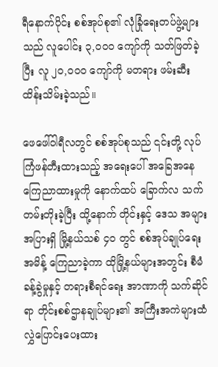ရီနောက်ပိုင်း စစ်အုပ်စု၏ လုံခြုံရေးတပ်ဖွဲ့များသည် လူပေါင်း ၃,၀၀၀ ကျော်ကို သတ်ဖြတ်ခဲ့ပြီး လူ ၂၀,၀၀၀ ကျော်ကို မတရား ဖမ်းဆီးထိန်းသိမ်းခဲ့သည်။

ဖေဖေါ်ဝါရီလတွင် စစ်အုပ်စုသည် ၎င်းတို့ လုပ်ကြံဖန်တီးထားသည့် အရေးပေါ် အခြေအနေ ကြေညာထားမှုကို နောက်ထပ် ခြောက်လ သက်တမ်းတိုးခဲ့ပြီး ထို့နောက် တိုင်းနှင့် ဒေသ အများအပြားရှိ မြို့နယ်သစ် ၄၀ တွင် စစ်အုပ်ချုပ်ရေးအမိန့် ကြေညာခဲ့ကာ ထိုမြို့နယ်များအတွင်း စီမံခန့်ခွဲမှုနှင့် တရားစီရင်ရေး အာဏာကို သက်ဆိုင်ရာ တိုင်းစစ်ဌာနချုပ်များ၏ အကြီးအကဲများထံ လွှဲပြောင်းပေးထား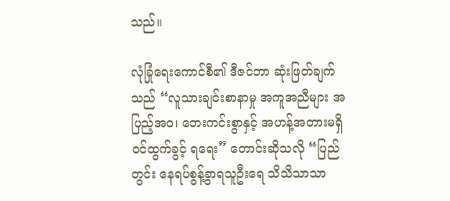သည်။

လုံခြုံရေးကောင်စီ၏ ဒီဇင်ဘာ ဆုံးဖြတ်ချက်သည် “လူသားချင်းစာနာမှု အကူအညီများ အပြည့်အဝ၊ ဘေးကင်းစွာနှင့် အဟန့်အတားမရှိ ဝင်ထွက်ခွင့် ရရေး” တောင်းဆိုသလို “ပြည်တွင်း နေရပ်စွန့်ခွာရသူဦးရေ သိသိသာသာ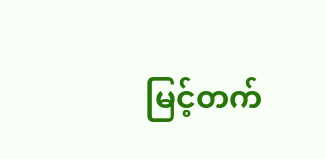မြင့်တက်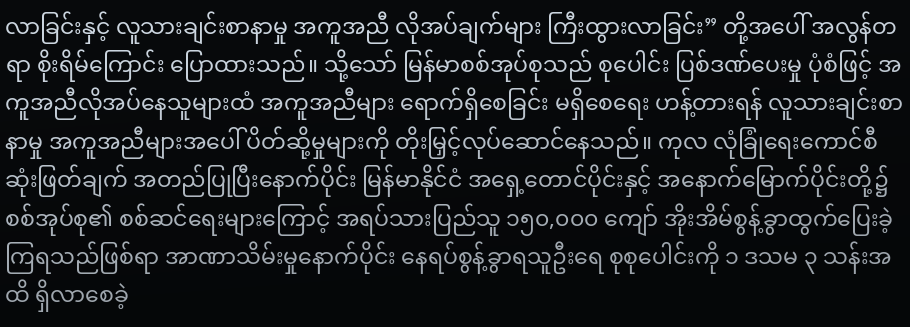လာခြင်းနှင့် လူသားချင်းစာနာမှု အကူအညီ လိုအပ်ချက်များ ကြီးထွားလာခြင်း” တို့အပေါ် အလွန်တရာ စိုးရိမ်ကြောင်း ပြောထားသည်။ သို့သော် မြန်မာစစ်အုပ်စုသည် စုပေါင်း ပြစ်ဒဏ်ပေးမှု ပုံစံဖြင့် အကူအညီလိုအပ်နေသူများထံ အကူအညီများ ရောက်ရှိစေခြင်း မရှိစေရေး ဟန့်တားရန် လူသားချင်းစာနာမှု အကူအညီများအပေါ် ပိတ်ဆို့မှုများကို တိုးမြှင့်လုပ်ဆောင်နေသည်။ ကုလ လုံခြုံရေးကောင်စီဆုံးဖြတ်ချက် အတည်ပြုပြီးနောက်ပိုင်း မြန်မာနိုင်ငံ အရှေ့တောင်ပိုင်းနှင့် အနောက်မြောက်ပိုင်းတို့၌ စစ်အုပ်စု၏ စစ်ဆင်ရေးများကြောင့် အရပ်သားပြည်သူ ၁၅၀,၀၀၀ ကျော် အိုးအိမ်စွန့်ခွာထွက်ပြေးခဲ့ကြရသည်ဖြစ်ရာ အာဏာသိမ်းမှုနောက်ပိုင်း နေရပ်စွန့်ခွာရသူဦးရေ စုစုပေါင်းကို ၁ ဒသမ ၃ သန်းအထိ ရှိလာစေခဲ့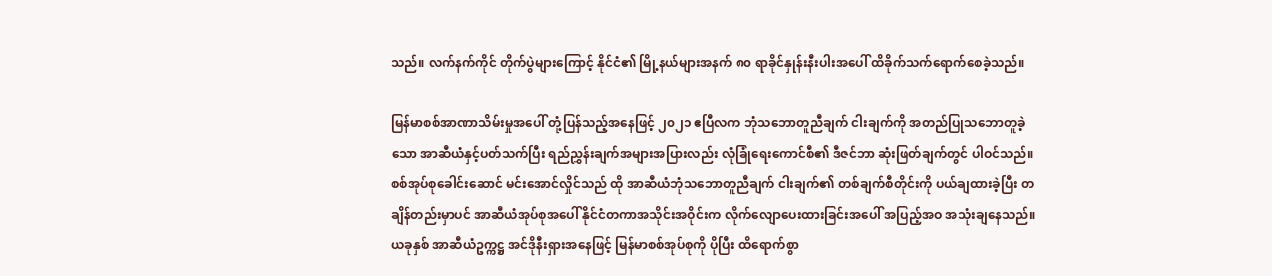သည်။ လက်နက်ကိုင် တိုက်ပွဲများကြောင့် နိုင်ငံ၏ မြို့နယ်များအနက် ၈၀ ရာခိုင်နှုန်းနီးပါးအပေါ် ထိခိုက်သက်ရောက်စေခဲ့သည်။

မြန်မာစစ်အာဏာသိမ်းမှုအပေါ် တုံ့ပြန်သည့်အနေဖြင့် ၂၀၂၁ ဧပြီလက ဘုံသဘောတူညီချက် ငါးချက်ကို အတည်ပြုသဘောတူခဲ့သော အာဆီယံနှင့်ပတ်သက်ပြီး ရည်ညွှန်းချက်အများအပြားလည်း လုံခြုံရေးကောင်စီ၏ ဒီဇင်ဘာ ဆုံးဖြတ်ချက်တွင် ပါဝင်သည်။ စစ်အုပ်စုခေါင်းဆောင် မင်းအောင်လှိုင်သည် ထို အာဆီယံဘုံသဘောတူညီချက် ငါးချက်၏ တစ်ချက်စီတိုင်းကို ပယ်ချထားခဲ့ပြီး တချိန်တည်းမှာပင် အာဆီယံအုပ်စုအပေါ် နိုင်ငံတကာအသိုင်းအဝိုင်းက လိုက်လျောပေးထားခြင်းအပေါ် အပြည့်အဝ အသုံးချနေသည်။ ယခုနှစ် အာဆီယံဥက္ကဋ္ဌ အင်ဒိုနီးရှားအနေဖြင့် မြန်မာစစ်အုပ်စုကို ပိုပြီး ထိရောက်စွာ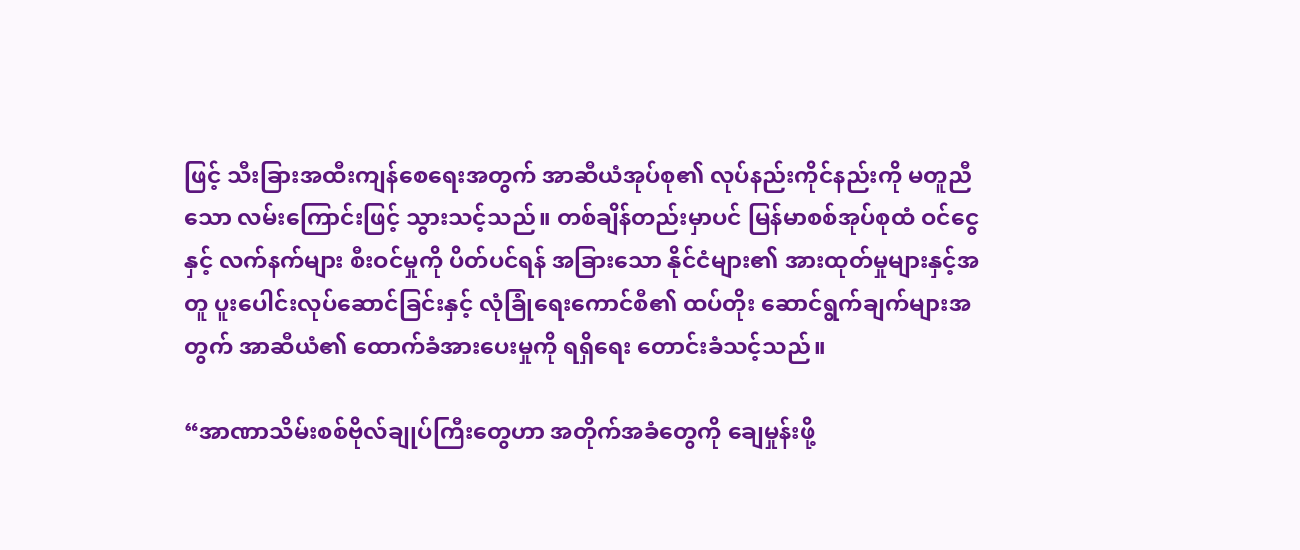ဖြင့် သီးခြားအထီးကျန်စေရေးအတွက် အာဆီယံအုပ်စု၏ လုပ်နည်းကိုင်နည်းကို မတူညီသော လမ်းကြောင်းဖြင့် သွားသင့်သည်။ တစ်ချိန်တည်းမှာပင် မြန်မာစစ်အုပ်စုထံ ဝင်ငွေနှင့် လက်နက်များ စီးဝင်မှုကို ပိတ်ပင်ရန် အခြားသော နိုင်ငံများ၏ အားထုတ်မှုများနှင့်အတူ ပူးပေါင်းလုပ်ဆောင်ခြင်းနှင့် လုံခြုံရေးကောင်စီ၏ ထပ်တိုး ဆောင်ရွက်ချက်များအတွက် အာဆီယံ၏ ထောက်ခံအားပေးမှုကို ရရှိရေး တောင်းခံသင့်သည်။

“အာဏာသိမ်းစစ်ဗိုလ်ချုပ်ကြီးတွေဟာ အတိုက်အခံတွေကို ချေမှုန်းဖို့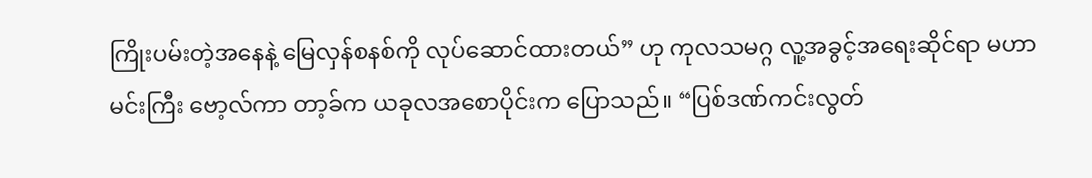ကြိုးပမ်းတဲ့အနေနဲ့ မြေလှန်စနစ်ကို လုပ်ဆောင်ထားတယ်” ဟု ကုလသမဂ္ဂ လူ့အခွင့်အရေးဆိုင်ရာ မဟာမင်းကြီး ဗော့လ်ကာ တာ့ခ်က ယခုလအစောပိုင်းက ပြောသည်။ “ပြစ်ဒဏ်ကင်းလွတ်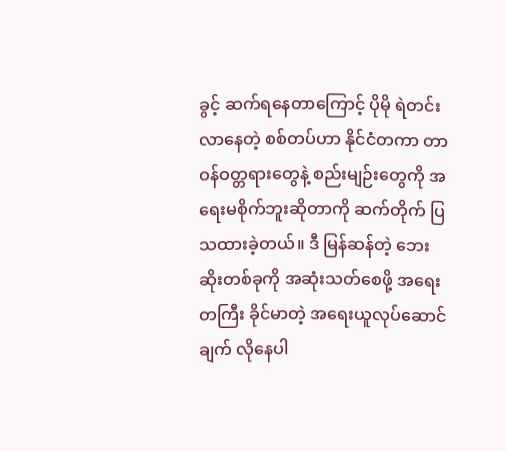ခွင့် ဆက်ရနေတာကြောင့် ပိုမို ရဲတင်းလာနေတဲ့ စစ်တပ်ဟာ နိုင်ငံတကာ တာဝန်ဝတ္တရားတွေနဲ့ စည်းမျဉ်းတွေကို အရေးမစိုက်ဘူးဆိုတာကို ဆက်တိုက် ပြသထားခဲ့တယ်။ ဒီ မြန်ဆန်တဲ့ ဘေးဆိုးတစ်ခုကို အဆုံးသတ်စေဖို့ အရေးတကြီး ခိုင်မာတဲ့ အရေးယူလုပ်ဆောင်ချက် လိုနေပါ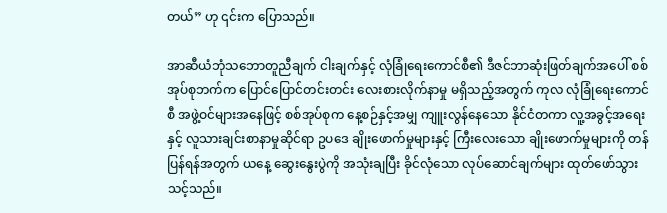တယ်” ဟု ၎င်းက ပြောသည်။

အာဆီယံဘုံသဘောတူညီချက် ငါးချက်နှင့် လုံခြုံရေးကောင်စီ၏ ဒီဇင်ဘာဆုံးဖြတ်ချက်အပေါ် စစ်အုပ်စုဘက်က ပြောင်ပြောင်တင်းတင်း လေးစားလိုက်နာမှု မရှိသည့်အတွက် ကုလ လုံခြုံရေးကောင်စီ အဖွဲ့ဝင်များအနေဖြင့် စစ်အုပ်စုက နေ့စဉ်နှင့်အမျှ ကျူးလွန်နေသော နိုင်ငံတကာ လူ့အခွင့်အရေးနှင့် လူသားချင်းစာနာမှုဆိုင်ရာ ဥပဒေ ချိုးဖောက်မှုများနှင့် ကြီးလေးသော ချိုးဖောက်မှုများကို တန်ပြန်ရန်အတွက် ယနေ့ ဆွေးနွေးပွဲကို အသုံးချပြီး ခိုင်လုံသော လုပ်ဆောင်ချက်များ ထုတ်ဖော်သွားသင့်သည်။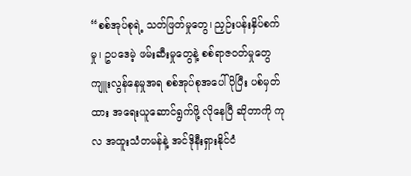“စစ်အုပ်စုရဲ့ သတ်ဖြတ်မှုတွေ၊ ညှဉ်းပန်းနှိပ်စက်မှု၊ ဥပဒေမဲ့ ဖမ်းဆီးမှုတွေနဲ့ စစ်ရာဇဝတ်မှုတွေ ကျူးလွန်နေမှုအရ စစ်အုပ်စုအပေါ် ပိုပြီး ပစ်မှတ်ထား အရေးယူဆောင်ရွက်ဖို့ လိုနေပြီ ဆိုတာကို ကုလ အထူးသံတမန်နဲ့ အင်ဒိုနီးရှားနိုင်ငံ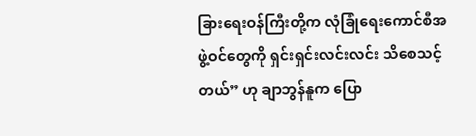ခြားရေးဝန်ကြီးတို့က လုံခြုံရေးကောင်စီအဖွဲ့ဝင်တွေကို ရှင်းရှင်းလင်းလင်း သိစေသင့်တယ်” ဟု ချာဘွန်နူက ပြော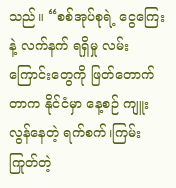သည်။ “စစ်အုပ်စုရဲ့ ငွေကြေးနဲ့ လက်နက် ရရှိမှု လမ်းကြောင်းတွေကို ဖြတ်တောက်တာက နိုင်ငံမှာ နေ့စဉ် ကျူးလွန်နေတဲ့ ရက်စက်၊ကြမ်းကြုတ်တဲ့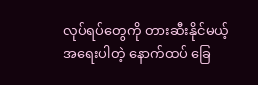လုပ်ရပ်တွေကို တားဆီးနိုင်မယ့် အရေးပါတဲ့ နောက်ထပ် ခြေ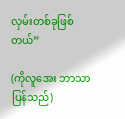လှမ်းတစ်ခုဖြစ်တယ်”

(ကိုလူအေး ဘာသာပြန်သည်)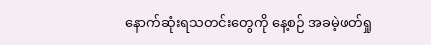နောက်ဆုံးရသတင်းတွေကို နေ့စဉ် အခမဲ့ဖတ်ရှု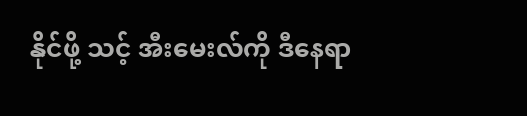နိုင်ဖို့ သင့် အီးမေးလ်ကို ဒီနေရာ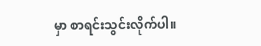မှာ စာရင်းသွင်းလိုက်ပါ။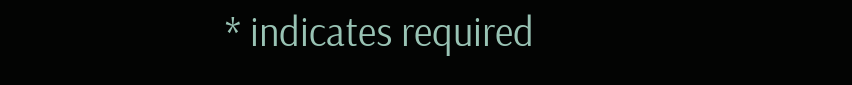* indicates required